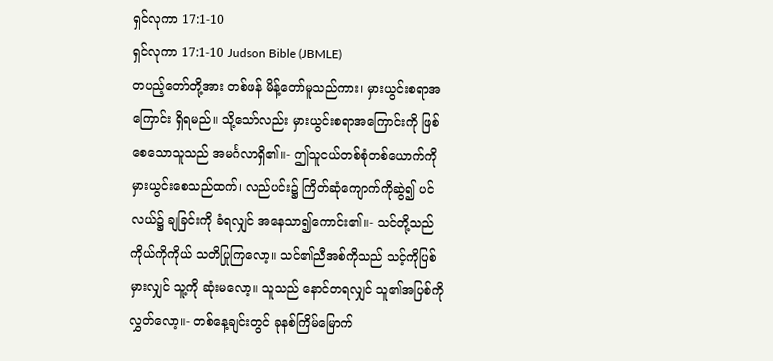ရှင်လုကာ 17:1-10
ရှင်လုကာ 17:1-10 Judson Bible (JBMLE)
တပည့်တော်တို့အား တစ်ဖန် မိန့်တော်မူသည်ကား၊ မှားယွင်းစရာအကြောင်း ရှိရမည်။ သို့သော်လည်း မှားယွင်းစရာအကြောင်းကို ဖြစ်စေသောသူသည် အမင်္ဂလာရှိ၏။- ဤသူငယ်တစ်စုံတစ်ယောက်ကို မှားယွင်းစေသည်ထက်၊ လည်ပင်း၌ ကြိတ်ဆုံကျောက်ကိုဆွဲ၍ ပင်လယ်၌ ချခြင်းကို ခံရလျှင် အနေသာ၍ကောင်း၏။- သင်တို့သည် ကိုယ်ကိုကိုယ် သတိပြုကြလော့။ သင်၏ညီအစ်ကိုသည် သင့်ကိုပြစ်မှားလျှင် သူ့ကို ဆုံးမလော့။ သူသည် နောင်တရလျှင် သူ၏အပြစ်ကိုလွှတ်လော့။- တစ်နေ့ချင်းတွင် ခုနစ်ကြိမ်မြောက်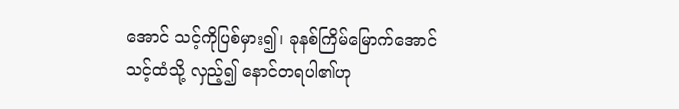အောင် သင့်ကိုပြစ်မှား၍၊ ခုနစ်ကြိမ်မြောက်အောင် သင့်ထံသို့ လှည့်၍ နောင်တရပါ၏ဟု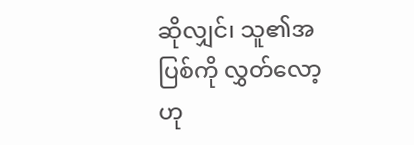ဆိုလျှင်၊ သူ၏အပြစ်ကို လွှတ်လော့ဟု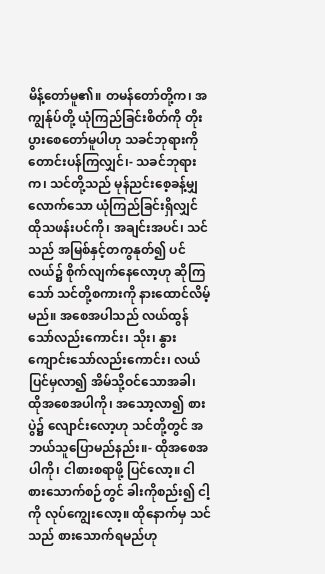မိန့်တော်မူ၏။ တမန်တော်တို့က၊ အကျွန်ုပ်တို့ ယုံကြည်ခြင်းစိတ်ကို တိုးပွားစေတော်မူပါဟု သခင်ဘုရားကို တောင်းပန်ကြလျှင်၊- သခင်ဘုရားက၊ သင်တို့သည် မုန်ညင်းစေ့ခန့်မျှလောက်သော ယုံကြည်ခြင်းရှိလျှင် ထိုသဖန်းပင်ကို၊ အချင်းအပင်၊ သင်သည် အမြစ်နှင့်တကွနုတ်၍ ပင်လယ်၌ စိုက်လျက်နေလော့ဟု ဆိုကြသော် သင်တို့စကားကို နားထောင်လိမ့်မည်။ အစေအပါသည် လယ်ထွန်သော်လည်းကောင်း၊ သိုး၊ နွား ကျောင်းသော်လည်းကောင်း၊ လယ်ပြင်မှလာ၍ အိမ်သို့ဝင်သောအခါ၊ ထိုအစေအပါကို၊ အသော့လာ၍ စားပွဲ၌ လျောင်းလော့ဟု သင်တို့တွင် အဘယ်သူပြောမည်နည်း။- ထိုအစေအပါကို၊ ငါစားစရာဖို့ ပြင်လော့။ ငါစားသောက်စဉ်တွင် ခါးကိုစည်း၍ ငါ့ကို လုပ်ကျွေးလော့။ ထိုနောက်မှ သင်သည် စားသောက်ရမည်ဟု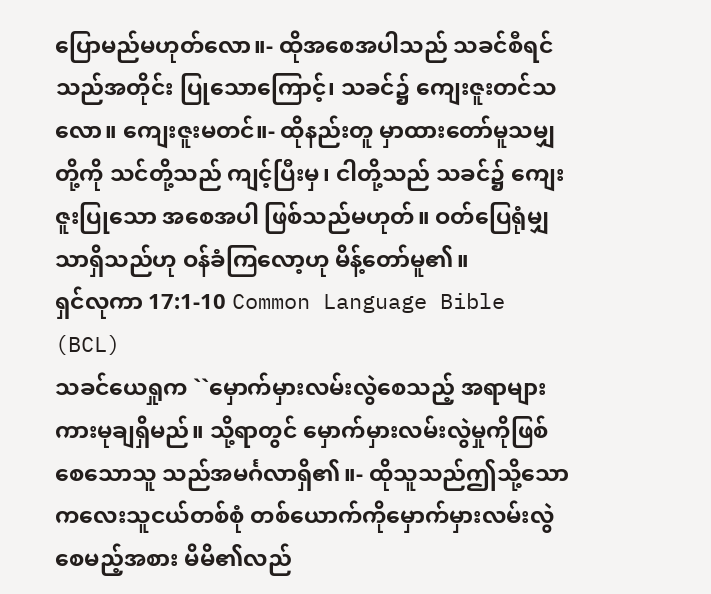ပြောမည်မဟုတ်လော။- ထိုအစေအပါသည် သခင်စီရင်သည်အတိုင်း ပြုသောကြောင့်၊ သခင်၌ ကျေးဇူးတင်သလော။ ကျေးဇူးမတင်။- ထိုနည်းတူ မှာထားတော်မူသမျှတို့ကို သင်တို့သည် ကျင့်ပြီးမှ၊ ငါတို့သည် သခင်၌ ကျေးဇူးပြုသော အစေအပါ ဖြစ်သည်မဟုတ်။ ဝတ်ပြေရုံမျှသာရှိသည်ဟု ဝန်ခံကြလော့ဟု မိန့်တော်မူ၏။
ရှင်လုကာ 17:1-10 Common Language Bible (BCL)
သခင်ယေရှုက ``မှောက်မှားလမ်းလွဲစေသည့် အရာများကားမုချရှိမည်။ သို့ရာတွင် မှောက်မှားလမ်းလွဲမှုကိုဖြစ်စေသောသူ သည်အမင်္ဂလာရှိ၏။- ထိုသူသည်ဤသို့သောကလေးသူငယ်တစ်စုံ တစ်ယောက်ကိုမှောက်မှားလမ်းလွဲစေမည့်အစား မိမိ၏လည်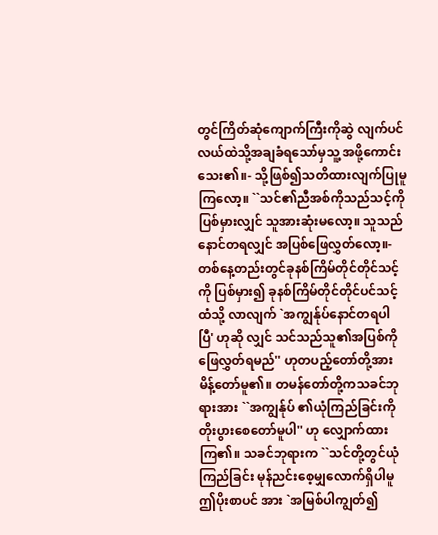တွင်ကြိတ်ဆုံကျောက်ကြီးကိုဆွဲ လျက်ပင်လယ်ထဲသို့အချခံရသော်မှသူ့ အဖို့ကောင်းသေး၏။- သို့ဖြစ်၍သတိထားလျက်ပြုမူကြလော့။ ``သင်၏ညီအစ်ကိုသည်သင့်ကိုပြစ်မှားလျှင် သူအားဆုံးမလော့။ သူသည်နောင်တရလျှင် အပြစ်ဖြေလွှတ်လော့။- တစ်နေ့တည်းတွင်ခုနစ်ကြိမ်တိုင်တိုင်သင့်ကို ပြစ်မှား၍ ခုနစ်ကြိမ်တိုင်တိုင်ပင်သင့်ထံသို့ လာလျက် `အကျွန်ုပ်နောင်တရပါပြီ' ဟုဆို လျှင် သင်သည်သူ၏အပြစ်ကိုဖြေလွှတ်ရမည်'' ဟုတပည့်တော်တို့အားမိန့်တော်မူ၏။ တမန်တော်တို့ကသခင်ဘုရားအား ``အကျွန်ုပ် ၏ယုံကြည်ခြင်းကိုတိုးပွားစေတော်မူပါ'' ဟု လျှောက်ထားကြ၏။ သခင်ဘုရားက ``သင်တို့တွင်ယုံကြည်ခြင်း မုန်ညင်းစေ့မျှလောက်ရှိပါမူ ဤပိုးစာပင် အား `အမြစ်ပါကျွတ်၍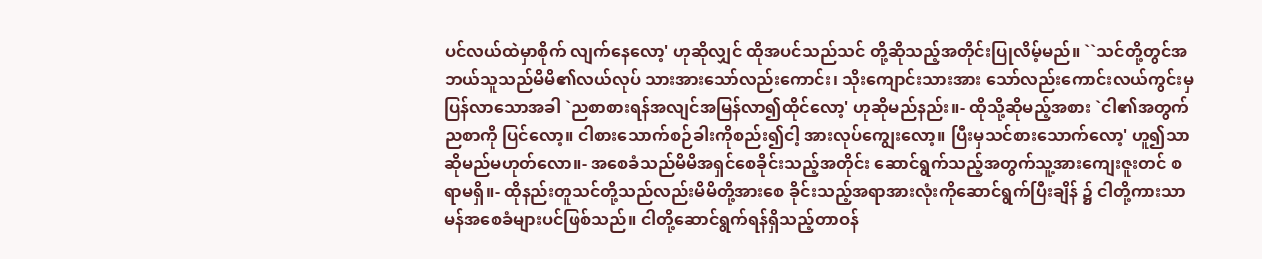ပင်လယ်ထဲမှာစိုက် လျက်နေလော့' ဟုဆိုလျှင် ထိုအပင်သည်သင် တို့ဆိုသည့်အတိုင်းပြုလိမ့်မည်။ ``သင်တို့တွင်အဘယ်သူသည်မိမိ၏လယ်လုပ် သားအားသော်လည်းကောင်း၊ သိုးကျောင်းသားအား သော်လည်းကောင်းလယ်ကွင်းမှပြန်လာသောအခါ `ညစာစားရန်အလျင်အမြန်လာ၍ထိုင်လော့' ဟုဆိုမည်နည်း။- ထိုသို့ဆိုမည့်အစား `ငါ၏အတွက်ညစာကို ပြင်လော့။ ငါစားသောက်စဉ်ခါးကိုစည်း၍ငါ့ အားလုပ်ကျွေးလော့။ ပြီးမှသင်စားသောက်လော့' ဟူ၍သာဆိုမည်မဟုတ်လော။- အစေခံသည်မိမိအရှင်စေခိုင်းသည့်အတိုင်း ဆောင်ရွက်သည့်အတွက်သူ့အားကျေးဇူးတင် စရာမရှိ။- ထိုနည်းတူသင်တို့သည်လည်းမိမိတို့အားစေ ခိုင်းသည့်အရာအားလုံးကိုဆောင်ရွက်ပြီးချိန် ၌ ငါတို့ကားသာမန်အစေခံများပင်ဖြစ်သည်။ ငါတို့ဆောင်ရွက်ရန်ရှိသည့်တာဝန်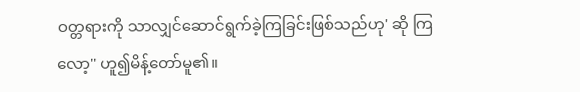ဝတ္တရားကို သာလျှင်ဆောင်ရွက်ခဲ့ကြခြင်းဖြစ်သည်ဟု' ဆို ကြလော့'' ဟူ၍မိန့်တော်မူ၏။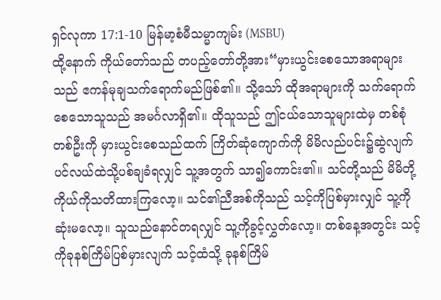ရှင်လုကာ 17:1-10 မြန်မာ့စံမီသမ္မာကျမ်း (MSBU)
ထို့နောက် ကိုယ်တော်သည် တပည့်တော်တို့အား“မှားယွင်းစေသောအရာများသည် ဧကန်မုချသက်ရောက်မည်ဖြစ်၏။ သို့သော် ထိုအရာများကို သက်ရောက်စေသောသူသည် အမင်္ဂလာရှိ၏။ ထိုသူသည် ဤငယ်သောသူများထဲမှ တစ်စုံတစ်ဦးကို မှားယွင်းစေသည်ထက် ကြိတ်ဆုံကျောက်ကို မိမိလည်ပင်း၌ဆွဲလျက် ပင်လယ်ထဲသို့ပစ်ချခံရလျှင် သူ့အတွက် သာ၍ကောင်း၏။ သင်တို့သည် မိမိတို့ကိုယ်ကိုသတိထားကြလော့။ သင်၏ညီအစ်ကိုသည် သင့်ကိုပြစ်မှားလျှင် သူ့ကိုဆုံးမလော့။ သူသည်နောင်တရလျှင် သူ့ကိုခွင့်လွှတ်လော့။ တစ်နေ့အတွင်း သင့်ကိုခုနစ်ကြိမ်ပြစ်မှားလျက် သင့်ထံသို့ ခုနစ်ကြိမ်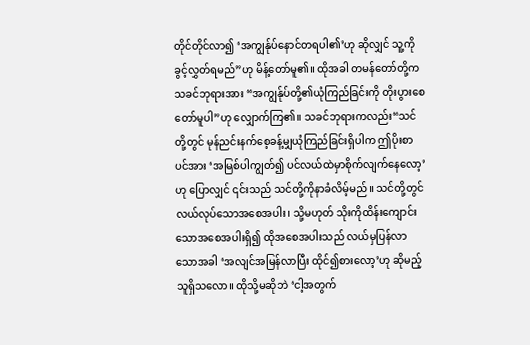တိုင်တိုင်လာ၍ ‘အကျွန်ုပ်နောင်တရပါ၏’ဟု ဆိုလျှင် သူ့ကိုခွင့်လွှတ်ရမည်”ဟု မိန့်တော်မူ၏။ ထိုအခါ တမန်တော်တို့က သခင်ဘုရားအား “အကျွန်ုပ်တို့၏ယုံကြည်ခြင်းကို တိုးပွားစေတော်မူပါ”ဟု လျှောက်ကြ၏။ သခင်ဘုရားကလည်း“သင်တို့တွင် မုန်ညင်းနက်စေ့ခန့်မျှယုံကြည်ခြင်းရှိပါက ဤပိုးစာပင်အား ‘အမြစ်ပါကျွတ်၍ ပင်လယ်ထဲမှာစိုက်လျက်နေလော့’ဟု ပြောလျှင် ၎င်းသည် သင်တို့ကိုနာခံလိမ့်မည်။ သင်တို့တွင် လယ်လုပ်သောအစေအပါး၊ သို့မဟုတ် သိုးကိုထိန်းကျောင်းသောအစေအပါးရှိ၍ ထိုအစေအပါးသည် လယ်မှပြန်လာသောအခါ ‘အလျင်အမြန်လာပြီး ထိုင်၍စားလော့’ဟု ဆိုမည့်သူရှိသလော။ ထိုသို့မဆိုဘဲ ‘ငါ့အတွက်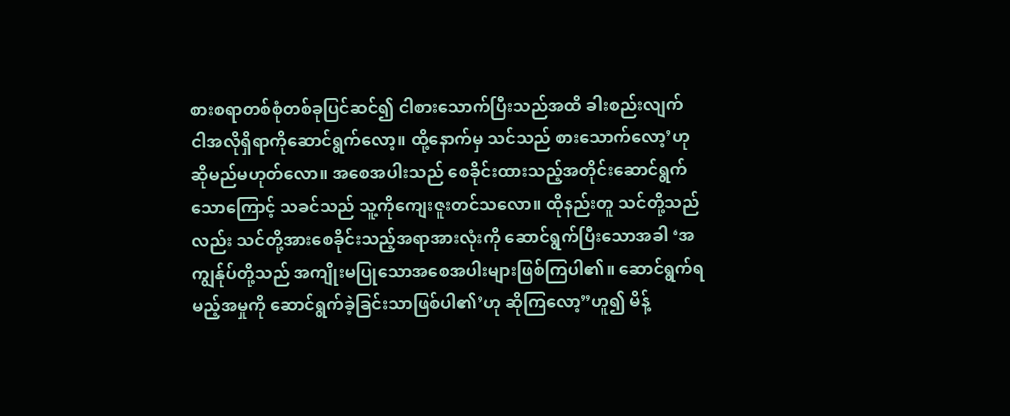စားစရာတစ်စုံတစ်ခုပြင်ဆင်၍ ငါစားသောက်ပြီးသည်အထိ ခါးစည်းလျက် ငါအလိုရှိရာကိုဆောင်ရွက်လော့။ ထို့နောက်မှ သင်သည် စားသောက်လော့’ဟု ဆိုမည်မဟုတ်လော။ အစေအပါးသည် စေခိုင်းထားသည့်အတိုင်းဆောင်ရွက်သောကြောင့် သခင်သည် သူ့ကိုကျေးဇူးတင်သလော။ ထိုနည်းတူ သင်တို့သည်လည်း သင်တို့အားစေခိုင်းသည့်အရာအားလုံးကို ဆောင်ရွက်ပြီးသောအခါ ‘အကျွန်ုပ်တို့သည် အကျိုးမပြုသောအစေအပါးများဖြစ်ကြပါ၏။ ဆောင်ရွက်ရမည့်အမှုကို ဆောင်ရွက်ခဲ့ခြင်းသာဖြစ်ပါ၏’ဟု ဆိုကြလော့”ဟူ၍ မိန့်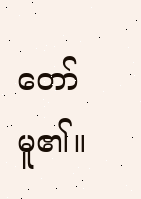တော်မူ၏။